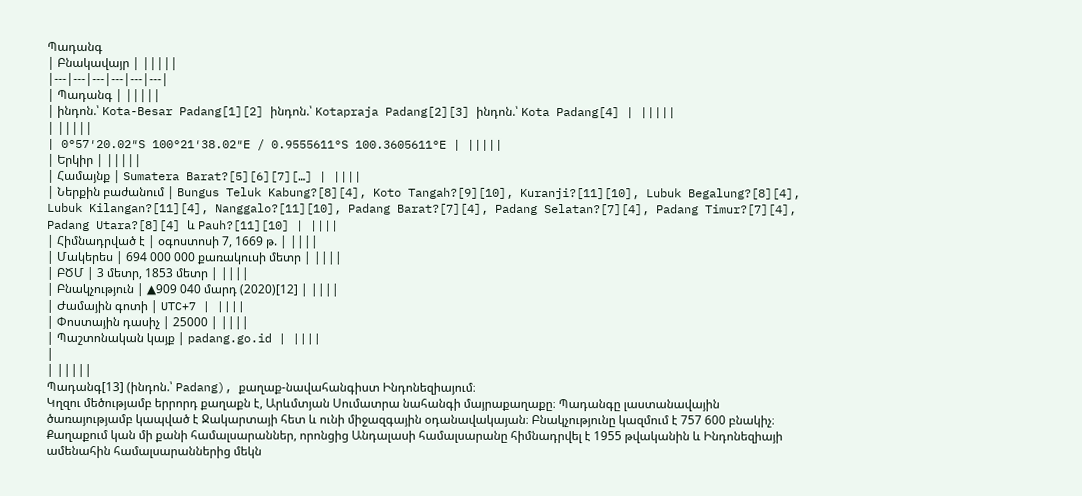Պադանգ
| Բնակավայր | |||||
|---|---|---|---|---|---|
| Պադանգ | |||||
| ինդոն.՝ Kota-Besar Padang[1][2] ինդոն.՝ Kotapraja Padang[2][3] ինդոն.՝ Kota Padang[4] | |||||
| |||||
| 0°57′20.02″S 100°21′38.02″E / 0.9555611°S 100.3605611°E | |||||
| Երկիր | |||||
| Համայնք | Sumatera Barat?[5][6][7][…] | ||||
| Ներքին բաժանում | Bungus Teluk Kabung?[8][4], Koto Tangah?[9][10], Kuranji?[11][10], Lubuk Begalung?[8][4], Lubuk Kilangan?[11][4], Nanggalo?[11][10], Padang Barat?[7][4], Padang Selatan?[7][4], Padang Timur?[7][4], Padang Utara?[8][4] և Pauh?[11][10] | ||||
| Հիմնադրված է | օգոստոսի 7, 1669 թ. | ||||
| Մակերես | 694 000 000 քառակուսի մետր | ||||
| ԲԾՄ | 3 մետր, 1853 մետր | ||||
| Բնակչություն | ▲909 040 մարդ (2020)[12] | ||||
| Ժամային գոտի | UTC+7 | ||||
| Փոստային դասիչ | 25000 | ||||
| Պաշտոնական կայք | padang.go.id | ||||
|
| |||||
Պադանգ[13] (ինդոն.՝ Padang), քաղաք-նավահանգիստ Ինդոնեզիայում։
Կղզու մեծությամբ երրորդ քաղաքն է, Արևմտյան Սումատրա նահանգի մայրաքաղաքը։ Պադանգը լաստանավային ծառայությամբ կապված է Ջակարտայի հետ և ունի միջազգային օդանավակայան։ Բնակչությունը կազմում է 757 600 բնակիչ։
Քաղաքում կան մի քանի համալսարաններ, որոնցից Անդալասի համալսարանը հիմնադրվել է 1955 թվականին և Ինդոնեզիայի ամենահին համալսարաններից մեկն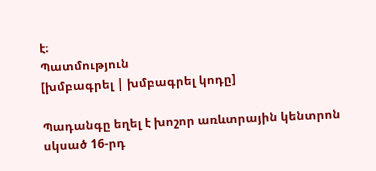է։
Պատմություն
[խմբագրել | խմբագրել կոդը]

Պադանգը եղել է խոշոր առևտրային կենտրոն սկսած 16-րդ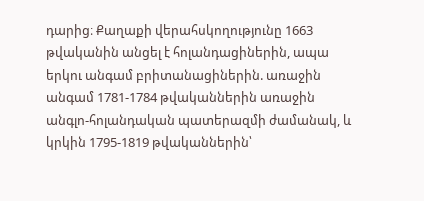դարից։ Քաղաքի վերահսկողությունը 1663 թվականին անցել է հոլանդացիներին, ապա երկու անգամ բրիտանացիներին. առաջին անգամ 1781-1784 թվականներին առաջին անգլո-հոլանդական պատերազմի ժամանակ, և կրկին 1795-1819 թվականներին՝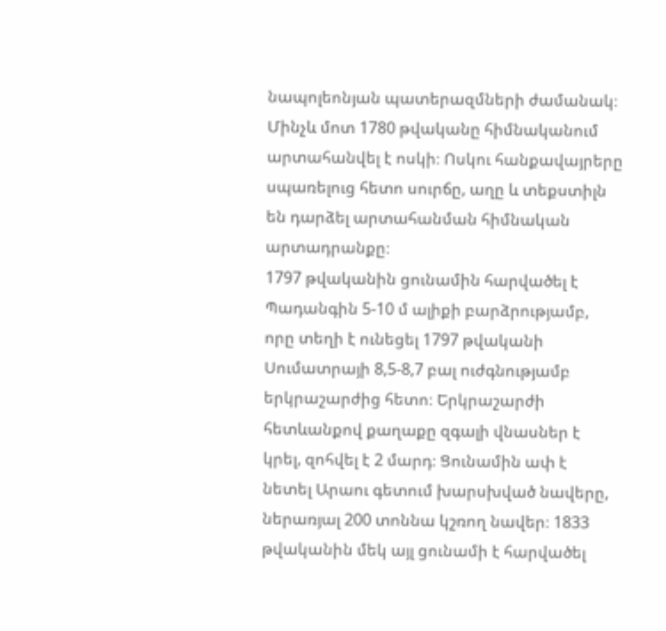նապոլեոնյան պատերազմների ժամանակ։ Մինչև մոտ 1780 թվականը հիմնականում արտահանվել է ոսկի։ Ոսկու հանքավայրերը սպառելուց հետո սուրճը, աղը և տեքստիլն են դարձել արտահանման հիմնական արտադրանքը։
1797 թվականին ցունամին հարվածել է Պադանգին 5-10 մ ալիքի բարձրությամբ, որը տեղի է ունեցել 1797 թվականի Սումատրայի 8,5-8,7 բալ ուժգնությամբ երկրաշարժից հետո։ Երկրաշարժի հետևանքով քաղաքը զգալի վնասներ է կրել, զոհվել է 2 մարդ։ Ցունամին ափ է նետել Արաու գետում խարսխված նավերը, ներառյալ 200 տոննա կշռող նավեր։ 1833 թվականին մեկ այլ ցունամի է հարվածել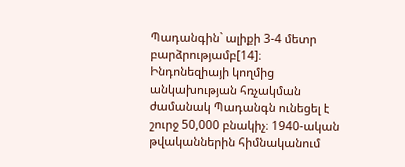Պադանգին` ալիքի 3-4 մետր բարձրությամբ[14]։
Ինդոնեզիայի կողմից անկախության հռչակման ժամանակ Պադանգն ունեցել է շուրջ 50,000 բնակիչ։ 1940-ական թվականներին հիմնականում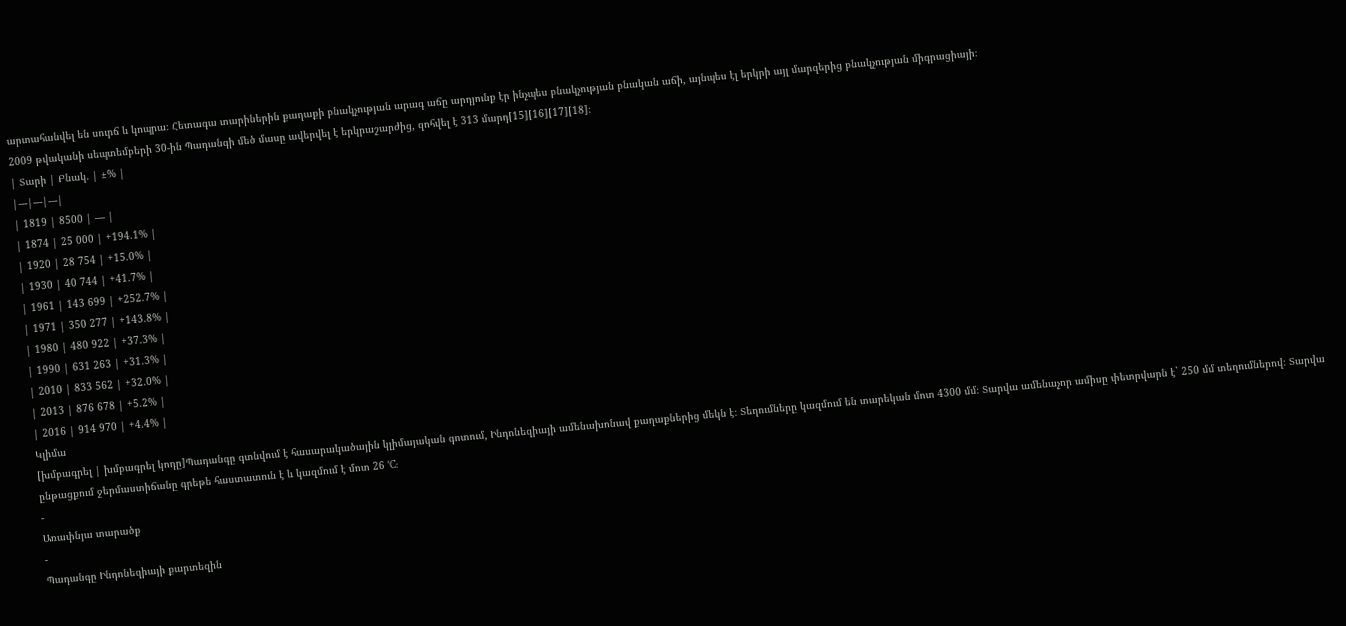արտահանվել են սուրճ և կոպրա։ Հետագա տարիներին քաղաքի բնակչության արագ աճը արդյունք էր ինչպես բնակչության բնական աճի, այնպես էլ երկրի այլ մարզերից բնակչության միգրացիայի։
2009 թվականի սեպտեմբերի 30-ին Պադանգի մեծ մասը ավերվել է երկրաշարժից, զոհվել է 313 մարդ[15][16][17][18]։
| Տարի | Բնակ. | ±% |
|---|---|---|
| 1819 | 8500 | — |
| 1874 | 25 000 | +194.1% |
| 1920 | 28 754 | +15.0% |
| 1930 | 40 744 | +41.7% |
| 1961 | 143 699 | +252.7% |
| 1971 | 350 277 | +143.8% |
| 1980 | 480 922 | +37.3% |
| 1990 | 631 263 | +31.3% |
| 2010 | 833 562 | +32.0% |
| 2013 | 876 678 | +5.2% |
| 2016 | 914 970 | +4.4% |
Կլիմա
[խմբագրել | խմբագրել կոդը]Պադանգը գտնվում է հասարակածային կլիմայական գոտում, Ինդոնեզիայի ամենախոնավ քաղաքներից մեկն է։ Տեղումները կազմում են տարեկան մոտ 4300 մմ։ Տարվա ամենաչոր ամիսը փետրվարն է` 250 մմ տեղումներով։ Տարվա ընթացքում ջերմաստիճանը գրեթե հաստատուն է և կազմում է մոտ 26 °C:
-
Առափնյա տարածք
-
Պադանգը Ինդոնեզիայի քարտեզին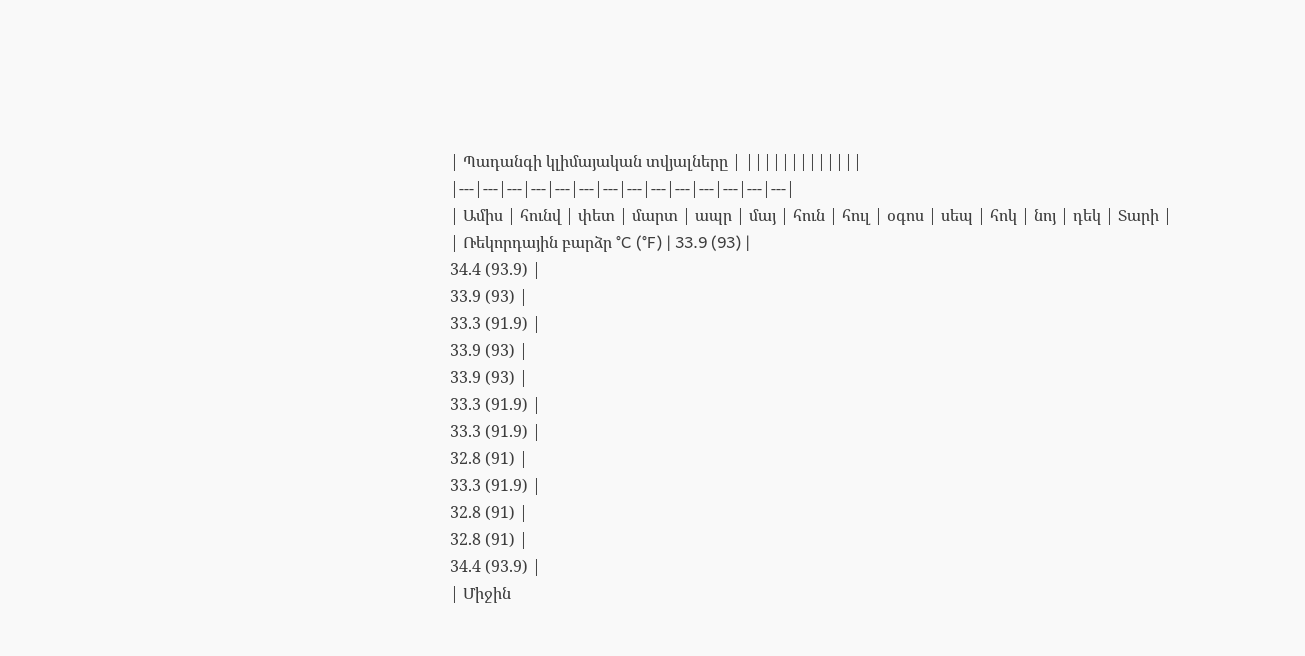| Պադանգի կլիմայական տվյալները | |||||||||||||
|---|---|---|---|---|---|---|---|---|---|---|---|---|---|
| Ամիս | հունվ | փետ | մարտ | ապր | մայ | հուն | հուլ | օգոս | սեպ | հոկ | նոյ | դեկ | Տարի |
| Ռեկորդային բարձր °C (°F) | 33.9 (93) |
34.4 (93.9) |
33.9 (93) |
33.3 (91.9) |
33.9 (93) |
33.9 (93) |
33.3 (91.9) |
33.3 (91.9) |
32.8 (91) |
33.3 (91.9) |
32.8 (91) |
32.8 (91) |
34.4 (93.9) |
| Միջին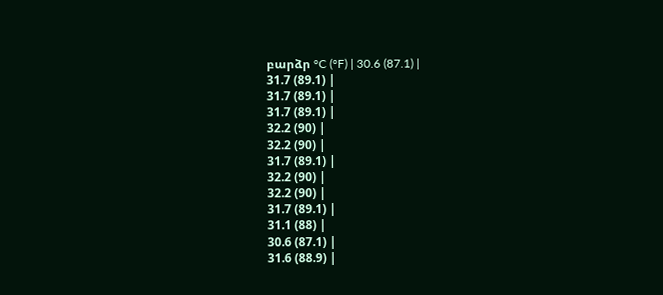բարձր °C (°F) | 30.6 (87.1) |
31.7 (89.1) |
31.7 (89.1) |
31.7 (89.1) |
32.2 (90) |
32.2 (90) |
31.7 (89.1) |
32.2 (90) |
32.2 (90) |
31.7 (89.1) |
31.1 (88) |
30.6 (87.1) |
31.6 (88.9) |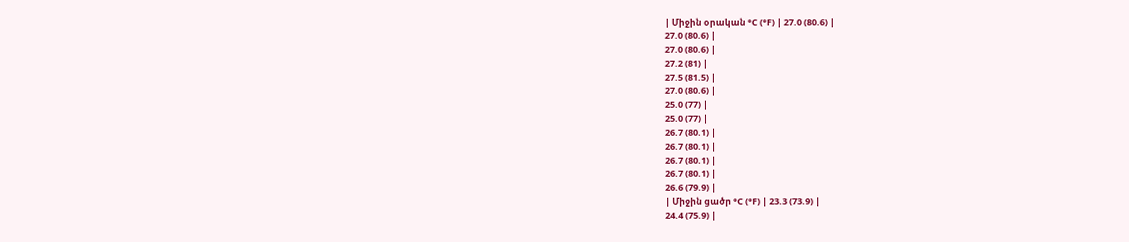| Միջին օրական °C (°F) | 27.0 (80.6) |
27.0 (80.6) |
27.0 (80.6) |
27.2 (81) |
27.5 (81.5) |
27.0 (80.6) |
25.0 (77) |
25.0 (77) |
26.7 (80.1) |
26.7 (80.1) |
26.7 (80.1) |
26.7 (80.1) |
26.6 (79.9) |
| Միջին ցածր °C (°F) | 23.3 (73.9) |
24.4 (75.9) |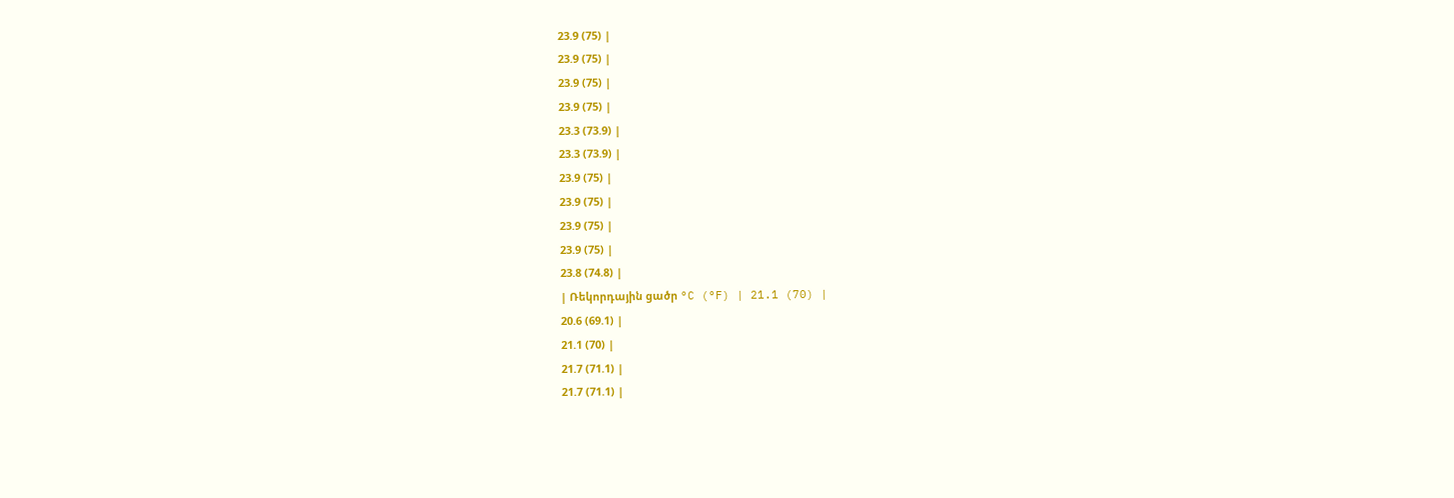23.9 (75) |
23.9 (75) |
23.9 (75) |
23.9 (75) |
23.3 (73.9) |
23.3 (73.9) |
23.9 (75) |
23.9 (75) |
23.9 (75) |
23.9 (75) |
23.8 (74.8) |
| Ռեկորդային ցածր °C (°F) | 21.1 (70) |
20.6 (69.1) |
21.1 (70) |
21.7 (71.1) |
21.7 (71.1) |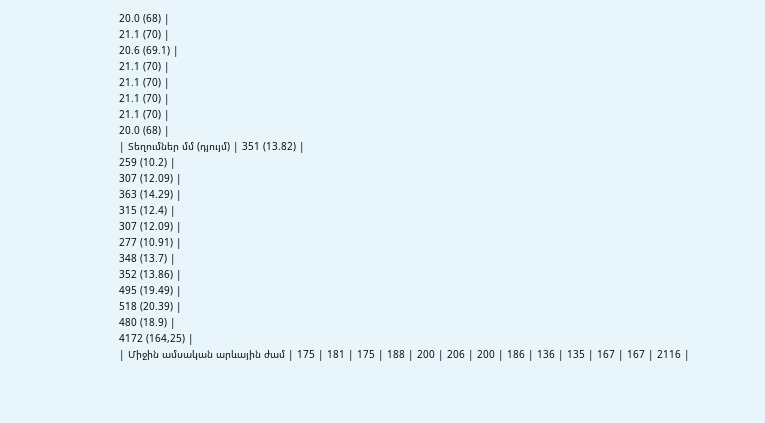20.0 (68) |
21.1 (70) |
20.6 (69.1) |
21.1 (70) |
21.1 (70) |
21.1 (70) |
21.1 (70) |
20.0 (68) |
| Տեղումներ մմ (դյույմ) | 351 (13.82) |
259 (10.2) |
307 (12.09) |
363 (14.29) |
315 (12.4) |
307 (12.09) |
277 (10.91) |
348 (13.7) |
352 (13.86) |
495 (19.49) |
518 (20.39) |
480 (18.9) |
4172 (164,25) |
| Միջին ամսական արևային ժամ | 175 | 181 | 175 | 188 | 200 | 206 | 200 | 186 | 136 | 135 | 167 | 167 | 2116 |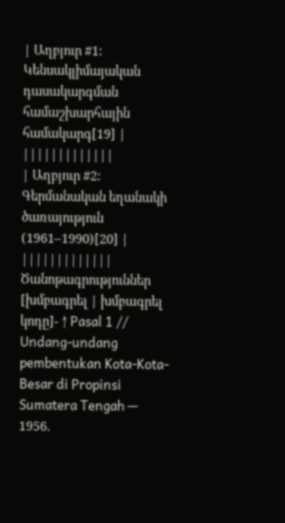| Աղբյուր #1: Կենսակլիմայական դասակարգման համաշխարհային համակարգ[19] | |||||||||||||
| Աղբյուր #2: Գերմանական եղանակի ծառայություն (1961–1990)[20] | |||||||||||||
Ծանոթագրություններ
[խմբագրել | խմբագրել կոդը]- ↑ Pasal 1 // Undang-undang pembentukan Kota-Kota-Besar di Propinsi Sumatera Tengah — 1956.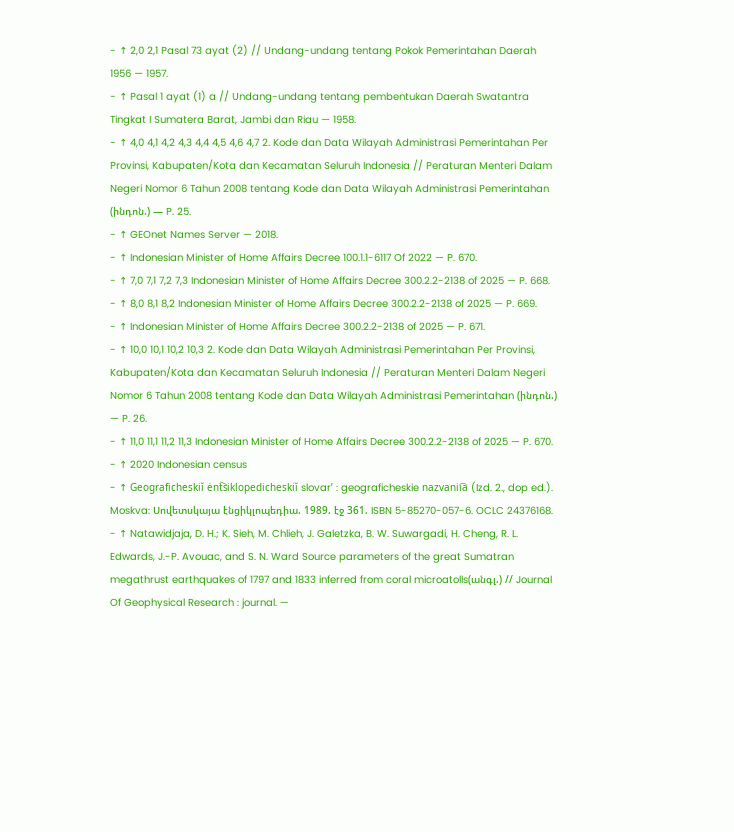- ↑ 2,0 2,1 Pasal 73 ayat (2) // Undang-undang tentang Pokok Pemerintahan Daerah 1956 — 1957.
- ↑ Pasal 1 ayat (1) a // Undang-undang tentang pembentukan Daerah Swatantra Tingkat I Sumatera Barat, Jambi dan Riau — 1958.
- ↑ 4,0 4,1 4,2 4,3 4,4 4,5 4,6 4,7 2. Kode dan Data Wilayah Administrasi Pemerintahan Per Provinsi, Kabupaten/Kota dan Kecamatan Seluruh Indonesia // Peraturan Menteri Dalam Negeri Nomor 6 Tahun 2008 tentang Kode dan Data Wilayah Administrasi Pemerintahan (ինդոն.) — P. 25.
- ↑ GEOnet Names Server — 2018.
- ↑ Indonesian Minister of Home Affairs Decree 100.1.1-6117 Of 2022 — P. 670.
- ↑ 7,0 7,1 7,2 7,3 Indonesian Minister of Home Affairs Decree 300.2.2-2138 of 2025 — P. 668.
- ↑ 8,0 8,1 8,2 Indonesian Minister of Home Affairs Decree 300.2.2-2138 of 2025 — P. 669.
- ↑ Indonesian Minister of Home Affairs Decree 300.2.2-2138 of 2025 — P. 671.
- ↑ 10,0 10,1 10,2 10,3 2. Kode dan Data Wilayah Administrasi Pemerintahan Per Provinsi, Kabupaten/Kota dan Kecamatan Seluruh Indonesia // Peraturan Menteri Dalam Negeri Nomor 6 Tahun 2008 tentang Kode dan Data Wilayah Administrasi Pemerintahan (ինդոն.) — P. 26.
- ↑ 11,0 11,1 11,2 11,3 Indonesian Minister of Home Affairs Decree 300.2.2-2138 of 2025 — P. 670.
- ↑ 2020 Indonesian census
- ↑ Geograficheskiĭ ėnt︠s︡iklopedicheskiĭ slovarʹ : geograficheskie nazvanii︠a︡ (Izd. 2., dop ed.). Moskva: Սովետսկայա էնցիկլոպեդիա. 1989. էջ 361. ISBN 5-85270-057-6. OCLC 24376168.
- ↑ Natawidjaja, D. H.; K. Sieh, M. Chlieh, J. Galetzka, B. W. Suwargadi, H. Cheng, R. L. Edwards, J.-P. Avouac, and S. N. Ward Source parameters of the great Sumatran megathrust earthquakes of 1797 and 1833 inferred from coral microatolls(անգլ.) // Journal Of Geophysical Research : journal. —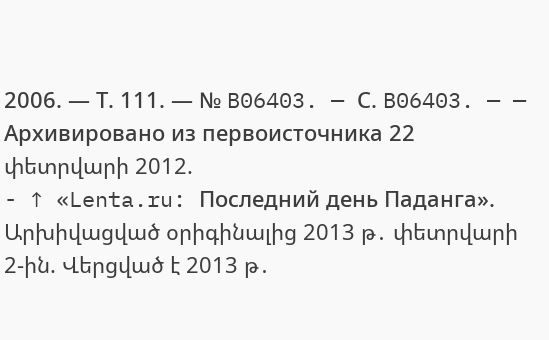2006. — Т. 111. — № B06403. — С. B06403. — — Архивировано из первоисточника 22 փետրվարի 2012.
- ↑ «Lenta.ru: Последний день Паданга». Արխիվացված օրիգինալից 2013 թ․ փետրվարի 2-ին. Վերցված է 2013 թ․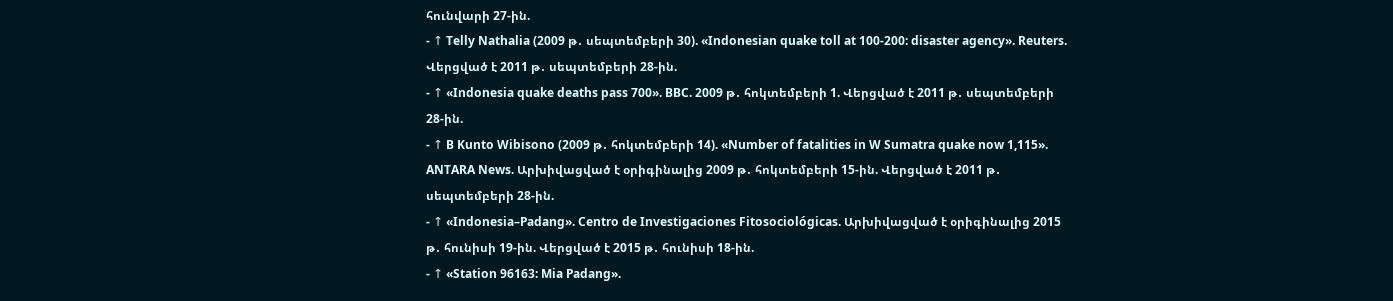հունվարի 27-ին.
- ↑ Telly Nathalia (2009 թ․ սեպտեմբերի 30). «Indonesian quake toll at 100-200: disaster agency». Reuters. Վերցված է 2011 թ․ սեպտեմբերի 28-ին.
- ↑ «Indonesia quake deaths pass 700». BBC. 2009 թ․ հոկտեմբերի 1. Վերցված է 2011 թ․ սեպտեմբերի 28-ին.
- ↑ B Kunto Wibisono (2009 թ․ հոկտեմբերի 14). «Number of fatalities in W Sumatra quake now 1,115». ANTARA News. Արխիվացված է օրիգինալից 2009 թ․ հոկտեմբերի 15-ին. Վերցված է 2011 թ․ սեպտեմբերի 28-ին.
- ↑ «Indonesia–Padang». Centro de Investigaciones Fitosociológicas. Արխիվացված է օրիգինալից 2015 թ․ հունիսի 19-ին. Վերցված է 2015 թ․ հունիսի 18-ին.
- ↑ «Station 96163: Mia Padang».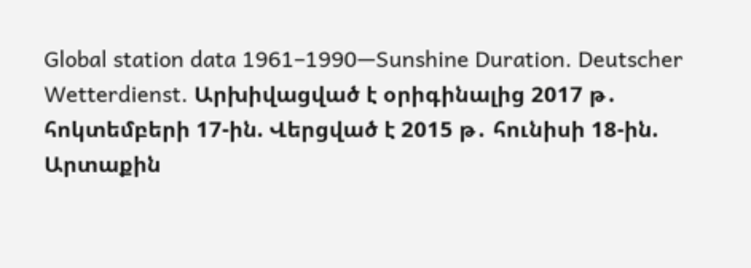Global station data 1961–1990—Sunshine Duration. Deutscher Wetterdienst. Արխիվացված է օրիգինալից 2017 թ․ հոկտեմբերի 17-ին. Վերցված է 2015 թ․ հունիսի 18-ին.
Արտաքին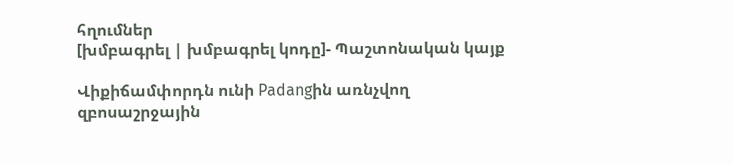հղումներ
[խմբագրել | խմբագրել կոդը]- Պաշտոնական կայք

Վիքիճամփորդն ունի Padangին առնչվող զբոսաշրջային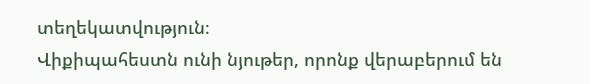տեղեկատվություն։
Վիքիպահեստն ունի նյութեր, որոնք վերաբերում են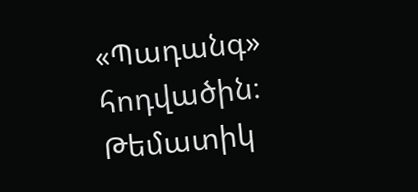«Պադանգ» հոդվածին։ Թեմատիկ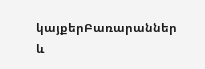կայքերԲառարաններ և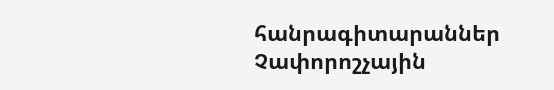հանրագիտարաններ Չափորոշչային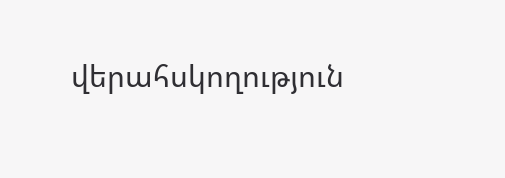վերահսկողություն